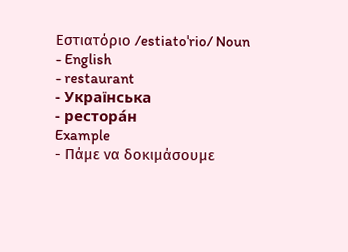Εστιατόριο /estiatoˈrio/ Noun
- English
- restaurant
- Українська
- рестора́н
Example
- Πάμε να δοκιμάσουμε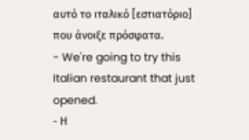αυτό το ιταλικό [εστιατόριο] που άνοιξε πρόσφατα.
- We're going to try this Italian restaurant that just opened.
- Η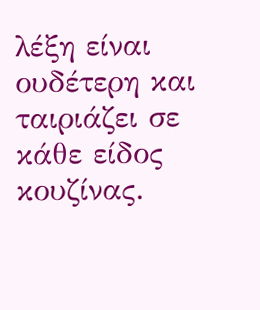λέξη είναι ουδέτερη και ταιριάζει σε κάθε είδος κουζίνας.